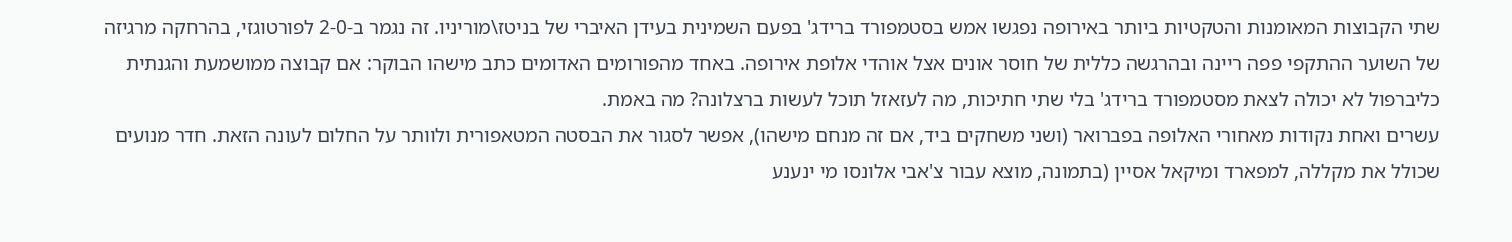שתי הקבוצות המאומנות והטקטיות ביותר באירופה נפגשו אמש בסטמפורד ברידג' בפעם השמינית בעידן האיברי של בניטז\מוריניו. זה נגמר ב-2-0 לפורטוגזי, בהרחקה מרגיזה של השוער ההתקפי פפה ריינה ובהרגשה כללית של חוסר אונים אצל אוהדי אלופת אירופה. באחד מהפורומים האדומים כתב מישהו הבוקר: אם קבוצה ממושמעת והגנתית כליברפול לא יכולה לצאת מסטמפורד ברידג' בלי שתי חתיכות, מה לעזאזל תוכל לעשות ברצלונה? מה באמת.
עשרים ואחת נקודות מאחורי האלופה בפברואר (ושני משחקים ביד, אם זה מנחם מישהו), אפשר לסגור את הבסטה המטאפורית ולוותר על החלום לעונה הזאת. חדר מנועים שכולל את מקללה, למפארד ומיקאל אסיין (בתמונה, מוצא עבור צ'אבי אלונסו מי ינענע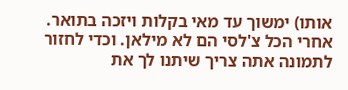אותו) ימשוך עד מאי בקלות ויזכה בתואר. אחרי הכל צ'לסי הם לא מילאן. וכדי לחזור לתמונה אתה צריך שיתנו לך את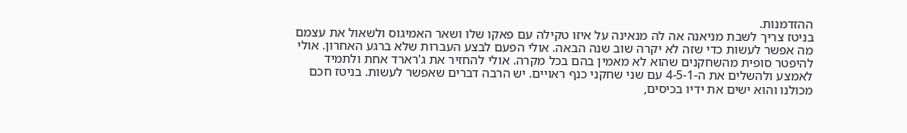ההזדמנות.
בניטז צריך לשבת מניאנה אה לה מנאינה על איזו טקילה עם פאקו שלו ושאר האמיגוס ולשאול את עצמם מה אפשר לעשות כדי שזה לא יקרה שוב שנה הבאה. אולי הפעם לבצע העברות שלא ברגע האחרון. אולי להיפטר סופית מהשחקנים שהוא לא מאמין בהם בכל מקרה. אולי להחזיר את ג'רארד אחת ולתמיד לאמצע ולהשלים את ה-4-5-1 עם שני שחקני כנף ראויים. יש הרבה דברים שאפשר לעשות. בניטז חכם מכולנו והוא ישים את ידיו בכיסים,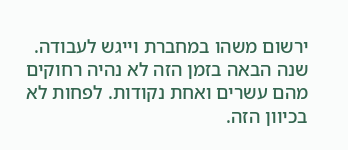ירשום משהו במחברת וייגש לעבודה.
שנה הבאה בזמן הזה לא נהיה רחוקים מהם עשרים ואחת נקודות. לפחות לא בכיוון הזה.